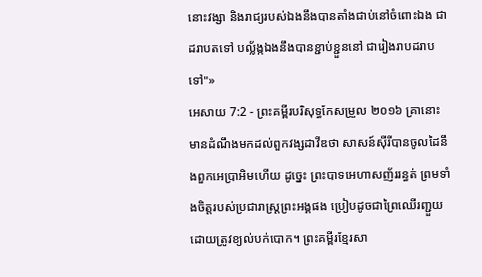នោះវង្សា និងរាជ្យរបស់ឯងនឹងបានតាំងជាប់នៅចំពោះឯង ជាដរាបតទៅ បល្ល័ង្កឯងនឹងបានខ្ជាប់ខ្ជួននៅ ជារៀងរាបដរាបទៅ"»
អេសាយ 7:2 - ព្រះគម្ពីរបរិសុទ្ធកែសម្រួល ២០១៦ គ្រានោះ មានដំណឹងមកដល់ពួកវង្សដាវីឌថា សាសន៍ស៊ីរីបានចូលដៃនឹងពួកអេប្រាអិមហើយ ដូច្នេះ ព្រះបាទអេហាសញ័ររន្ធត់ ព្រមទាំងចិត្តរបស់ប្រជារាស្ត្រព្រះអង្គផង ប្រៀបដូចជាព្រៃឈើរញ្ជួយដោយត្រូវខ្យល់បក់បោក។ ព្រះគម្ពីរខ្មែរសា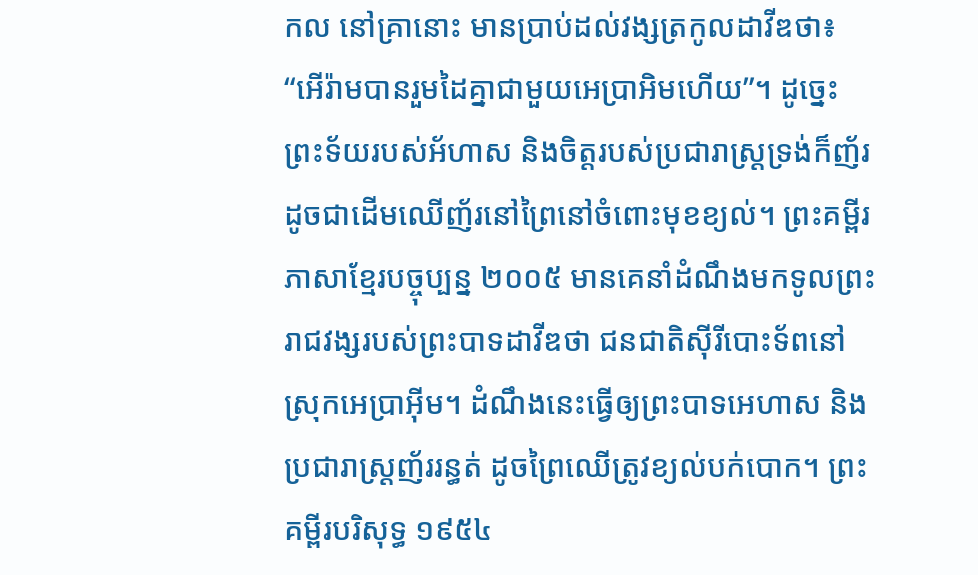កល នៅគ្រានោះ មានប្រាប់ដល់វង្សត្រកូលដាវីឌថា៖ “អើរ៉ាមបានរួមដៃគ្នាជាមួយអេប្រាអិមហើយ”។ ដូច្នេះ ព្រះទ័យរបស់អ័ហាស និងចិត្តរបស់ប្រជារាស្ត្រទ្រង់ក៏ញ័រ ដូចជាដើមឈើញ័រនៅព្រៃនៅចំពោះមុខខ្យល់។ ព្រះគម្ពីរភាសាខ្មែរបច្ចុប្បន្ន ២០០៥ មានគេនាំដំណឹងមកទូលព្រះរាជវង្សរបស់ព្រះបាទដាវីឌថា ជនជាតិស៊ីរីបោះទ័ពនៅស្រុកអេប្រាអ៊ីម។ ដំណឹងនេះធ្វើឲ្យព្រះបាទអេហាស និងប្រជារាស្ត្រញ័ររន្ធត់ ដូចព្រៃឈើត្រូវខ្យល់បក់បោក។ ព្រះគម្ពីរបរិសុទ្ធ ១៩៥៤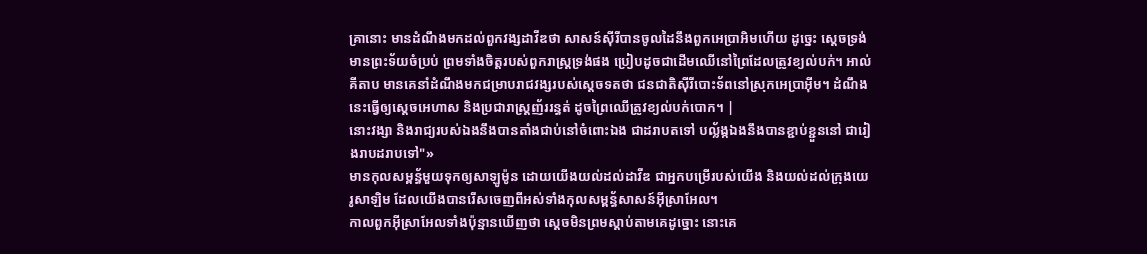គ្រានោះ មានដំណឹងមកដល់ពួកវង្សដាវីឌថា សាសន៍ស៊ីរីបានចូលដៃនឹងពួកអេប្រាអិមហើយ ដូច្នេះ ស្តេចទ្រង់មានព្រះទ័យចំប្រប់ ព្រមទាំងចិត្តរបស់ពួករាស្ត្រទ្រង់ផង ប្រៀបដូចជាដើមឈើនៅព្រៃដែលត្រូវខ្យល់បក់។ អាល់គីតាប មានគេនាំដំណឹងមកជម្រាបរាជវង្សរបស់ស្តេចទតថា ជនជាតិស៊ីរីបោះទ័ពនៅស្រុកអេប្រាអ៊ីម។ ដំណឹងនេះធ្វើឲ្យស្តេចអេហាស និងប្រជារាស្ត្រញ័ររន្ធត់ ដូចព្រៃឈើត្រូវខ្យល់បក់បោក។ |
នោះវង្សា និងរាជ្យរបស់ឯងនឹងបានតាំងជាប់នៅចំពោះឯង ជាដរាបតទៅ បល្ល័ង្កឯងនឹងបានខ្ជាប់ខ្ជួននៅ ជារៀងរាបដរាបទៅ"»
មានកុលសម្ពន័្ធមួយទុកឲ្យសាឡូម៉ូន ដោយយើងយល់ដល់ដាវីឌ ជាអ្នកបម្រើរបស់យើង និងយល់ដល់ក្រុងយេរូសាឡិម ដែលយើងបានរើសចេញពីអស់ទាំងកុលសម្ពន័្ធសាសន៍អ៊ីស្រាអែល។
កាលពួកអ៊ីស្រាអែលទាំងប៉ុន្មានឃើញថា ស្តេចមិនព្រមស្តាប់តាមគេដូច្នោះ នោះគេ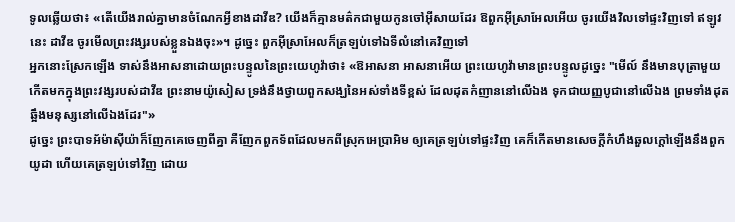ទូលឆ្លើយថា៖ «តើយើងរាល់គ្នាមានចំណែកអ្វីខាងដាវីឌ? យើងក៏គ្មានមត៌កជាមួយកូនចៅអ៊ីសាយដែរ ឱពួកអ៊ីស្រាអែលអើយ ចូរយើងវិលទៅផ្ទះវិញទៅ ឥឡូវនេះ ដាវីឌ ចូរមើលព្រះវង្សរបស់ខ្លួនឯងចុះ»។ ដូច្នេះ ពួកអ៊ីស្រាអែលក៏ត្រឡប់ទៅឯទីលំនៅគេវិញទៅ
អ្នកនោះស្រែកឡើង ទាស់នឹងអាសនាដោយព្រះបន្ទូលនៃព្រះយេហូវ៉ាថា៖ «ឱអាសនា អាសនាអើយ ព្រះយេហូវ៉ាមានព្រះបន្ទូលដូច្នេះ "មើល៍ នឹងមានបុត្រាមួយកើតមកក្នុងព្រះវង្សរបស់ដាវីឌ ព្រះនាមយ៉ូសៀស ទ្រង់នឹងថ្វាយពួកសង្ឃនៃអស់ទាំងទីខ្ពស់ ដែលដុតកំញាននៅលើឯង ទុកជាយញ្ញបូជានៅលើឯង ព្រមទាំងដុតឆ្អឹងមនុស្សនៅលើឯងដែរ"»
ដូច្នេះ ព្រះបាទអ័ម៉ាស៊ីយ៉ាក៏ញែកគេចេញពីគ្នា គឺញែកពួកទ័ពដែលមកពីស្រុកអេប្រាអិម ឲ្យគេត្រឡប់ទៅផ្ទះវិញ គេក៏កើតមានសេចក្ដីកំហឹងឆួលក្តៅឡើងនឹងពួកយូដា ហើយគេត្រឡប់ទៅវិញ ដោយ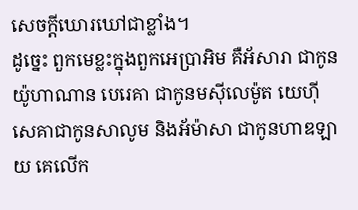សេចក្ដីឃោរឃៅជាខ្លាំង។
ដូច្នេះ ពួកមេខ្លះក្នុងពួកអេប្រាអិម គឺអ័សារា ជាកូនយ៉ូហាណាន បេរេគា ជាកូនមស៊ីលេម៉ូត យេហ៊ីសេគាជាកូនសាលូម និងអ័ម៉ាសា ជាកូនហាឌឡាយ គេលើក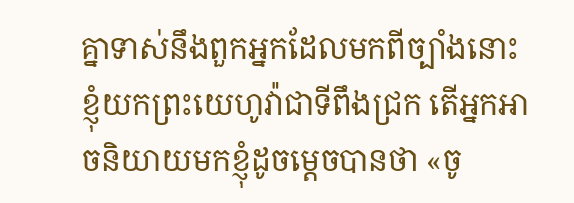គ្នាទាស់នឹងពួកអ្នកដែលមកពីច្បាំងនោះ
ខ្ញុំយកព្រះយេហូវ៉ាជាទីពឹងជ្រក តើអ្នកអាចនិយាយមកខ្ញុំដូចម្ដេចបានថា «ចូ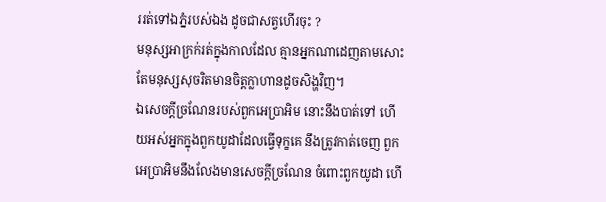ររត់ទៅឯភ្នំរបស់ឯង ដូចជាសត្វហើរចុះ ?
មនុស្សអាក្រក់រត់ក្នុងកាលដែល គ្មានអ្នកណាដេញតាមសោះ តែមនុស្សសុចរិតមានចិត្តក្លាហានដូចសិង្ហវិញ។
ឯសេចក្ដីច្រណែនរបស់ពួកអេប្រាអិម នោះនឹងបាត់ទៅ ហើយអស់អ្នកក្នុងពួកយូដាដែលធ្វើទុក្ខគេ នឹងត្រូវកាត់ចេញ ពួកអេប្រាអិមនឹងលែងមានសេចក្ដីច្រណែន ចំពោះពួកយូដា ហើ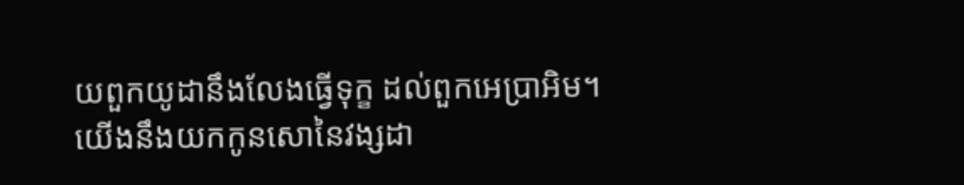យពួកយូដានឹងលែងធ្វើទុក្ខ ដល់ពួកអេប្រាអិម។
យើងនឹងយកកូនសោនៃវង្សដា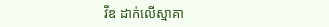វីឌ ដាក់លើស្មាគា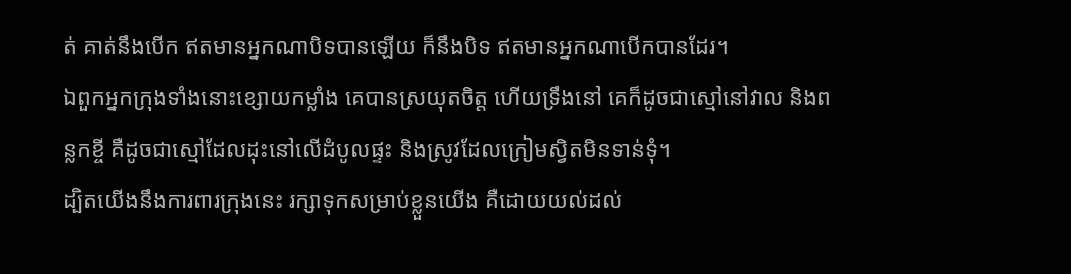ត់ គាត់នឹងបើក ឥតមានអ្នកណាបិទបានឡើយ ក៏នឹងបិទ ឥតមានអ្នកណាបើកបានដែរ។
ឯពួកអ្នកក្រុងទាំងនោះខ្សោយកម្លាំង គេបានស្រយុតចិត្ត ហើយទ្រឹងនៅ គេក៏ដូចជាស្មៅនៅវាល និងពន្លកខ្ចី គឺដូចជាស្មៅដែលដុះនៅលើដំបូលផ្ទះ និងស្រូវដែលក្រៀមស្វិតមិនទាន់ទុំ។
ដ្បិតយើងនឹងការពារក្រុងនេះ រក្សាទុកសម្រាប់ខ្លួនយើង គឺដោយយល់ដល់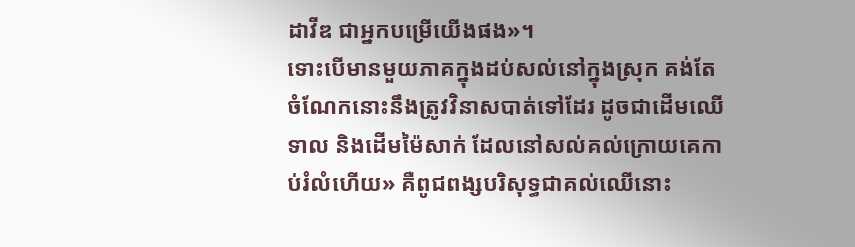ដាវីឌ ជាអ្នកបម្រើយើងផង»។
ទោះបើមានមួយភាគក្នុងដប់សល់នៅក្នុងស្រុក គង់តែចំណែកនោះនឹងត្រូវវិនាសបាត់ទៅដែរ ដូចជាដើមឈើទាល និងដើមម៉ៃសាក់ ដែលនៅសល់គល់ក្រោយគេកាប់រំលំហើយ» គឺពូជពង្សបរិសុទ្ធជាគល់ឈើនោះ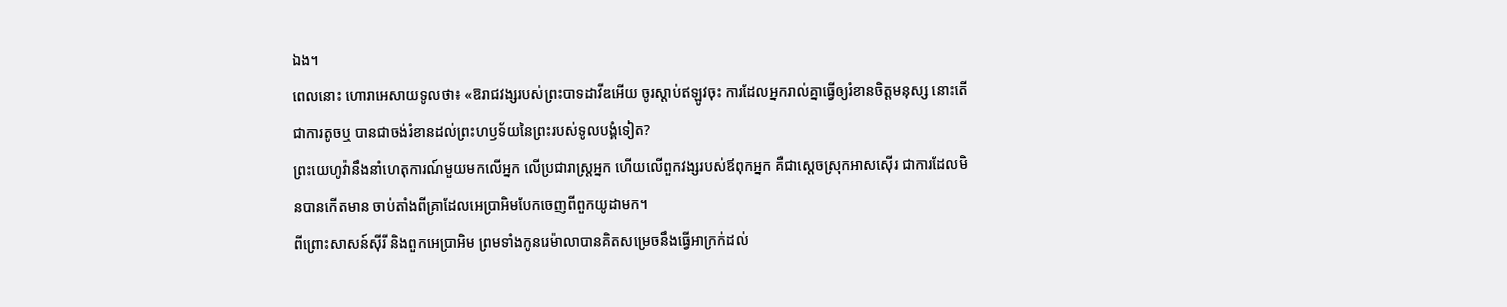ឯង។
ពេលនោះ ហោរាអេសាយទូលថា៖ «ឱរាជវង្សរបស់ព្រះបាទដាវីឌអើយ ចូរស្តាប់ឥឡូវចុះ ការដែលអ្នករាល់គ្នាធ្វើឲ្យរំខានចិត្តមនុស្ស នោះតើជាការតូចឬ បានជាចង់រំខានដល់ព្រះហឫទ័យនៃព្រះរបស់ទូលបង្គំទៀត?
ព្រះយេហូវ៉ានឹងនាំហេតុការណ៍មួយមកលើអ្នក លើប្រជារាស្ត្រអ្នក ហើយលើពួកវង្សរបស់ឪពុកអ្នក គឺជាស្តេចស្រុកអាសស៊ើរ ជាការដែលមិនបានកើតមាន ចាប់តាំងពីគ្រាដែលអេប្រាអិមបែកចេញពីពួកយូដាមក។
ពីព្រោះសាសន៍ស៊ីរី និងពួកអេប្រាអិម ព្រមទាំងកូនរេម៉ាលាបានគិតសម្រេចនឹងធ្វើអាក្រក់ដល់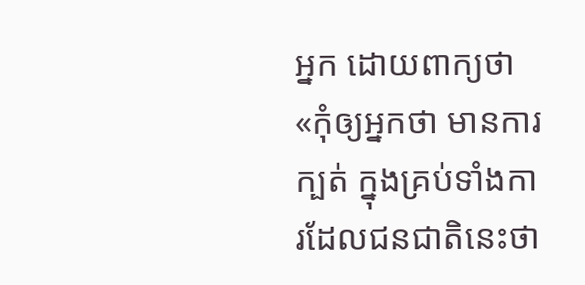អ្នក ដោយពាក្យថា
«កុំឲ្យអ្នកថា មានការក្បត់ ក្នុងគ្រប់ទាំងការដែលជនជាតិនេះថា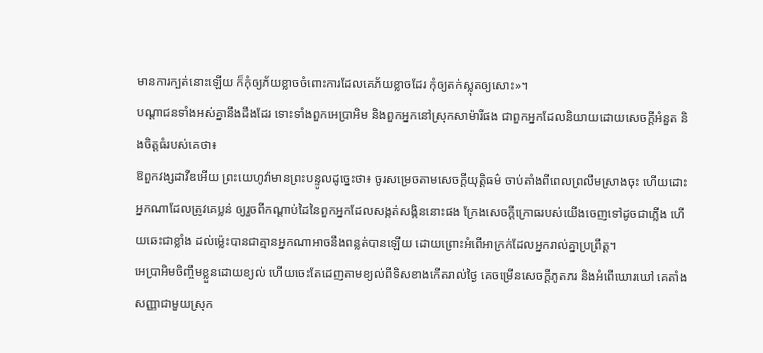មានការក្បត់នោះឡើយ ក៏កុំឲ្យភ័យខ្លាចចំពោះការដែលគេភ័យខ្លាចដែរ កុំឲ្យតក់ស្លុតឲ្យសោះ»។
បណ្ដាជនទាំងអស់គ្នានឹងដឹងដែរ ទោះទាំងពួកអេប្រាអិម និងពួកអ្នកនៅស្រុកសាម៉ារីផង ជាពួកអ្នកដែលនិយាយដោយសេចក្ដីអំនួត និងចិត្តធំរបស់គេថា៖
ឱពួកវង្សដាវីឌអើយ ព្រះយេហូវ៉ាមានព្រះបន្ទូលដូច្នេះថា៖ ចូរសម្រេចតាមសេចក្ដីយុត្តិធម៌ ចាប់តាំងពីពេលព្រលឹមស្រាងចុះ ហើយដោះអ្នកណាដែលត្រូវគេប្លន់ ឲ្យរួចពីកណ្ដាប់ដៃនៃពួកអ្នកដែលសង្កត់សង្កិននោះផង ក្រែងសេចក្ដីក្រោធរបស់យើងចេញទៅដូចជាភ្លើង ហើយឆេះជាខ្លាំង ដល់ម៉្លេះបានជាគ្មានអ្នកណាអាចនឹងពន្លត់បានឡើយ ដោយព្រោះអំពើអាក្រក់ដែលអ្នករាល់គ្នាប្រព្រឹត្ត។
អេប្រាអិមចិញ្ចឹមខ្លួនដោយខ្យល់ ហើយចេះតែដេញតាមខ្យល់ពីទិសខាងកើតរាល់ថ្ងៃ គេចម្រើនសេចក្ដីភូតភរ និងអំពើឃោរឃៅ គេតាំងសញ្ញាជាមួយស្រុក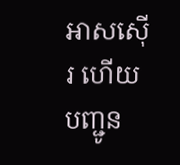អាសស៊ើរ ហើយបញ្ជូន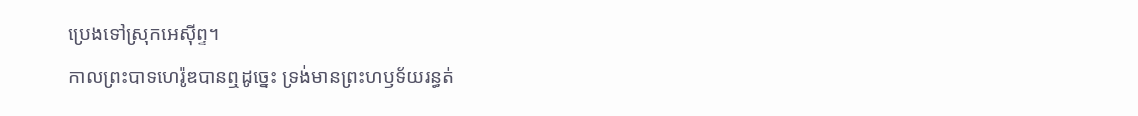ប្រេងទៅស្រុកអេស៊ីព្ទ។
កាលព្រះបាទហេរ៉ូឌបានឮដូច្នេះ ទ្រង់មានព្រះហឫទ័យរន្ធត់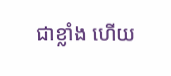ជាខ្លាំង ហើយ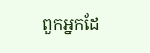ពួកអ្នកដែ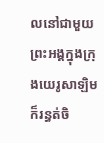លនៅជាមួយព្រះអង្គក្នុងក្រុងយេរូសាឡិមក៏រន្ធត់ចិ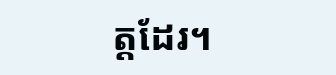ត្តដែរ។